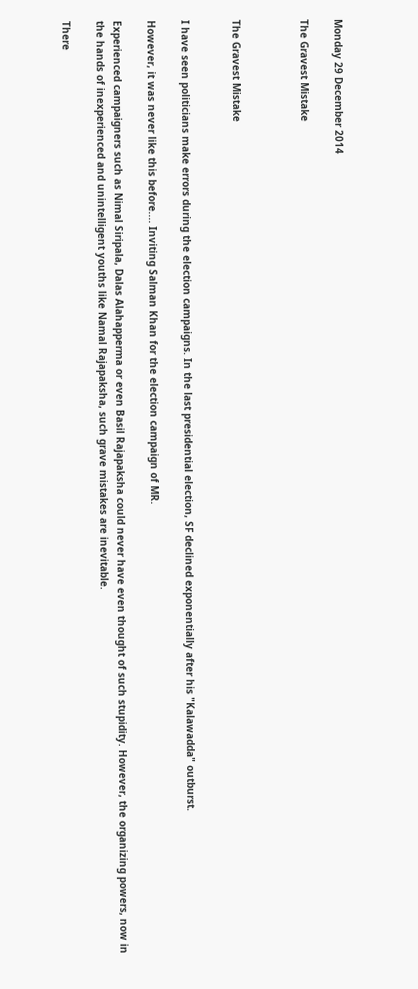Monday 29 December 2014

The Gravest Mistake



The Gravest Mistake


I have seen politicians make errors during the election campaigns. In the last presidential election, SF declined exponentially after his "Kalawadda" outburst.

However, it was never like this before.... Inviting Salman Khan for the election campaign of MR.

Experienced campaigners such as Nimal Siripala, Dalas Alahapperma or even Basil Rajapaksha could never have even thought of such stupidity. However, the organizing powers, now in the hands of inexperienced and unintelligent youths like Namal Rajapaksha, such grave mistakes are inevitable.

There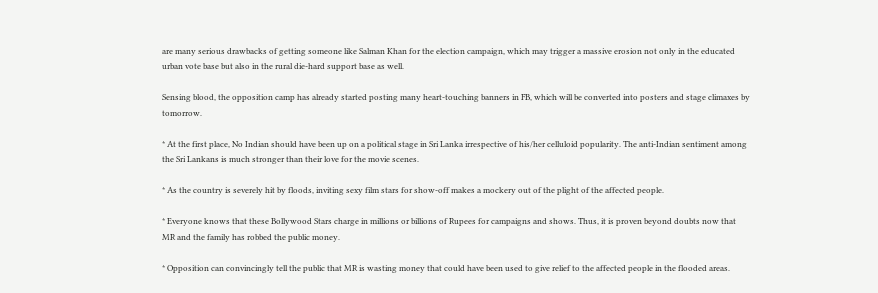are many serious drawbacks of getting someone like Salman Khan for the election campaign, which may trigger a massive erosion not only in the educated urban vote base but also in the rural die-hard support base as well.

Sensing blood, the opposition camp has already started posting many heart-touching banners in FB, which will be converted into posters and stage climaxes by tomorrow.

* At the first place, No Indian should have been up on a political stage in Sri Lanka irrespective of his/her celluloid popularity. The anti-Indian sentiment among the Sri Lankans is much stronger than their love for the movie scenes.

* As the country is severely hit by floods, inviting sexy film stars for show-off makes a mockery out of the plight of the affected people.

* Everyone knows that these Bollywood Stars charge in millions or billions of Rupees for campaigns and shows. Thus, it is proven beyond doubts now that MR and the family has robbed the public money.

* Opposition can convincingly tell the public that MR is wasting money that could have been used to give relief to the affected people in the flooded areas.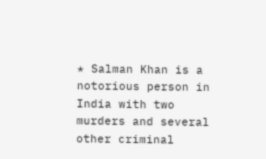* Salman Khan is a notorious person in India with two murders and several other criminal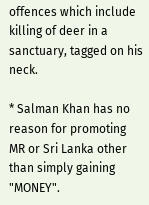offences which include killing of deer in a sanctuary, tagged on his neck.

* Salman Khan has no reason for promoting MR or Sri Lanka other than simply gaining "MONEY".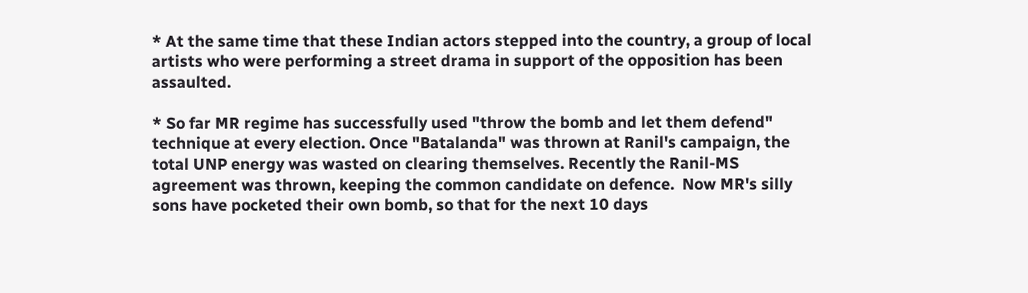* At the same time that these Indian actors stepped into the country, a group of local artists who were performing a street drama in support of the opposition has been assaulted.

* So far MR regime has successfully used "throw the bomb and let them defend" technique at every election. Once "Batalanda" was thrown at Ranil's campaign, the total UNP energy was wasted on clearing themselves. Recently the Ranil-MS agreement was thrown, keeping the common candidate on defence.  Now MR's silly sons have pocketed their own bomb, so that for the next 10 days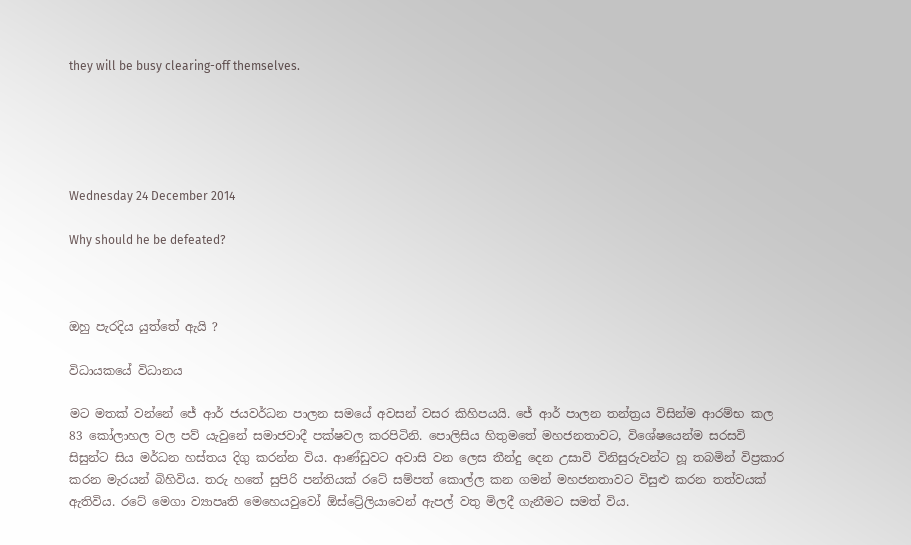they will be busy clearing-off themselves.





Wednesday 24 December 2014

Why should he be defeated?



ඔහු පැරදිය යුත්තේ ඇයි ?

විධායකයේ විධානය

මට මතක් වන්නේ ජේ ආර් ජයවර්ධන පාලන සමයේ අවසන් වසර කිහිපයයි. ජේ ආර් පාලන තන්ත්‍රය විසින්ම ආරම්භ කල 83 කෝලාහල වල පව් යැවුනේ සමාජවාදී පක්ෂවල කරපිටිනි. පොලිසිය හිතුමතේ මහජනතාවට, විශේෂයෙන්ම සරසවි සිසුන්ට සිය මර්ධන හස්තය දිගු කරන්න විය. ආණ්ඩුවට අවාසි වන ලෙස තීන්දු දෙන උසාවි විනිසුරුවන්ට හූ තබමින් විප්‍රකාර කරන මැරයන් බිහිවිය. තරු හතේ සුපිරි පන්තියක් රටේ සම්පත් කොල්ල කන ගමන් මහජනතාවට විසුළු කරන තත්වයක් ඇතිවිය. රටේ මෙගා ව්‍යාපෘති මෙහෙයවුවෝ ඕස්ට්‍රේලියාවෙන් ඇපල් වතු මිලදී ගැනීමට සමත් විය.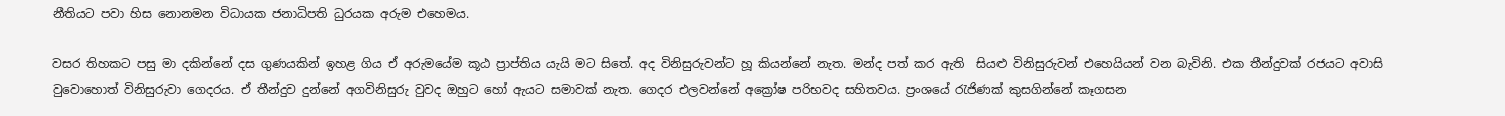නීතියට පවා හිස නොනමන විධායක ජනාධිපති ධුරයක අරුම එහෙමය.

වසර තිහකට පසු මා දකින්නේ දස ගුණයකින් ඉහළ ගිය ඒ අරුමයේම කූඨ ප්‍රාප්තිය යැයි මට සිතේ. අද විනිසුරුවන්ට හූ කියන්නේ නැත. මන්ද පත් කර ඇති  සියළු විනිසුරුවන් එහෙයියන් වන බැවිනි. එක තීන්දුවක් රජයට අවාසි වුවොහොත් විනිසුරුවා ගෙදරය. ඒ තීන්දුව දුන්නේ අගවිනිසුරු වුවද ඔහුට හෝ ඇයට සමාවක් නැත. ගෙදර එලවන්නේ අක්‍රෝෂ පරිභවද සහිතවය. ප්‍රංශයේ රැජිණක් කුසගින්නේ කෑගසන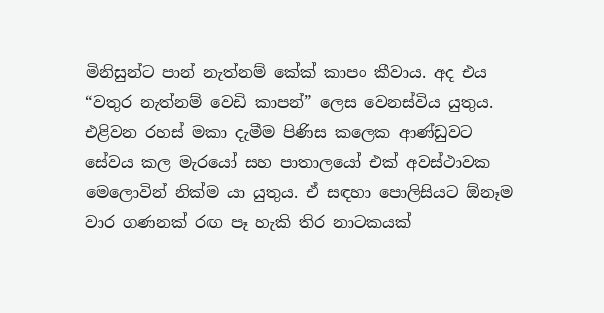මිනිසුන්ට පාන් නැත්නම් කේක් කාපං කීවාය. අද එය “වතුර නැත්නම් වෙඩි කාපන්” ලෙස වෙනස්විය යුතුය. එළිවන රහස් මකා දැමීම පිණිස කලෙක ආණ්ඩුවට සේවය කල මැරයෝ සහ පාතාලයෝ එක් අවස්ථාවක මෙලොවින් නික්ම යා යුතුය. ඒ සඳහා පොලිසියට ඕනෑම වාර ගණනක් රඟ පෑ හැකි තිර නාටකයක්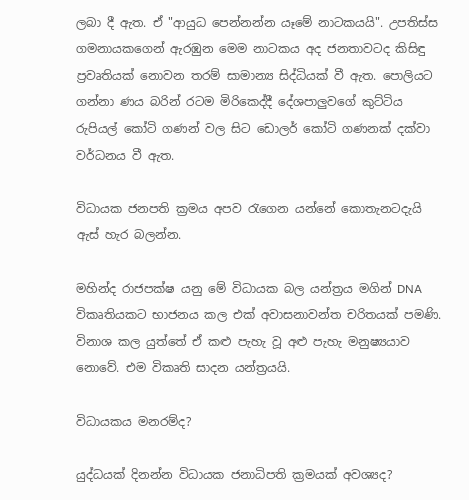ලබා දී ඇත. ඒ "ආයුධ පෙන්නන්න යෑමේ නාටකයයි". උපතිස්ස ගමනායකගෙන් ඇරඹුන මෙම නාටකය අද ජනතාවටද කිසිඳු ප්‍රවෘතියක් නොවන තරම් සාමාන්‍ය සිද්ධියක් වී ඇත. පොලියට ගන්නා ණය බරින් රටම මිරිකෙද්දී දේශපාලුවගේ කුට්ටිය රුපියල් කෝටි ගණන් වල සිට ඩොලර් කෝටි ගණනක් දක්වා වර්ධනය වී ඇත.

විධායක ජනපති ක්‍රමය අපව රැගෙන යන්නේ කොතැනටදැයි ඇස් හැර බලන්න.

මහින්ද රාජපක්ෂ යනු මේ විධායක බල යන්ත්‍රය මගින් DNA විකෘතියකට භාජනය කල එක් අවාසනාවන්ත චරිතයක් පමණි. විනාශ කල යුත්තේ ඒ කළු පැහැ වූ අළු පැහැ මනුෂ්‍යයාව නොවේ. එම විකෘති සාදන යන්ත්‍රයයි.

විධායකය මනරම්ද?

යුද්ධයක් දිනන්න විධායක ජනාධිපති ක්‍රමයක් අවශ්‍යද?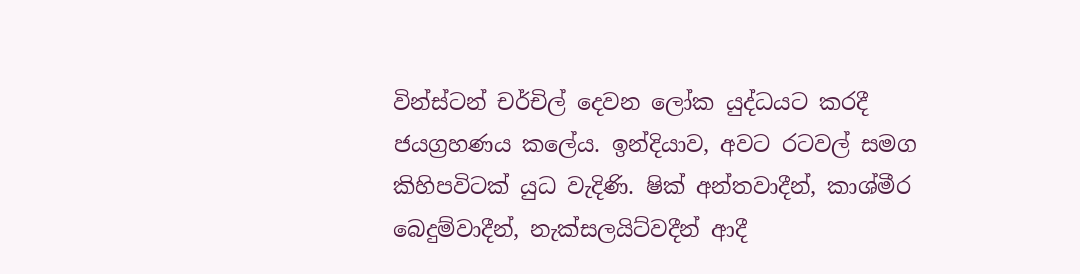වින්ස්ටන් චර්චිල් දෙවන ලෝක යුද්ධයට කරදී ජයග්‍රහණය කලේය. ඉන්දියාව, අවට රටවල් සමග කිහිපවිටක් යුධ වැදිණි. ෂික් අන්තවාදීන්, කාශ්මීර බෙදුම්වාදීන්, නැක්සලයිට්වදීන් ආදී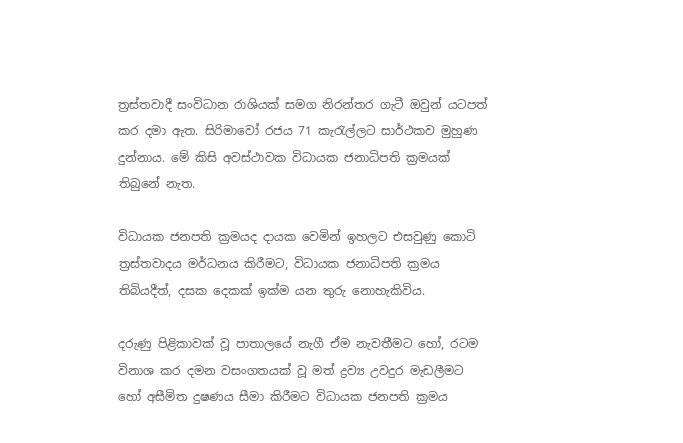ත්‍රස්තවාදී සංවිධාන රාශියක් සමග නිරන්තර ගැටී ඔවුන් යටපත් කර දමා ඇත. සිරිමාවෝ රජය 71 කැරැල්ලට සාර්ථකව මුහුණ දුන්නාය. මේ කිසි අවස්ථාවක විධායක ජනාධිපති ක්‍රමයක් තිබුනේ නැත.

විධායක ජනපති ක්‍රමයද දායක වෙමින් ඉහලට එසවුණු කොටි ත්‍රස්තවාදය මර්ධනය කිරීමට, විධායක ජනාධිපති ක්‍රමය තිබියදීත්, දසක දෙකක් ඉක්ම යන තුරු නොහැකිවිය.

දරුණු පිළිකාවක් වූ පාතාලයේ නැගී ඒම නැවතීමට හෝ, රටම විනාශ කර දමන වසංගතයක් වූ මත් ද්‍රව්‍ය උවදුර මැඩලීමට හෝ අසීමිත දුෂණය සීමා කිරීමට විධායක ජනපති ක්‍රමය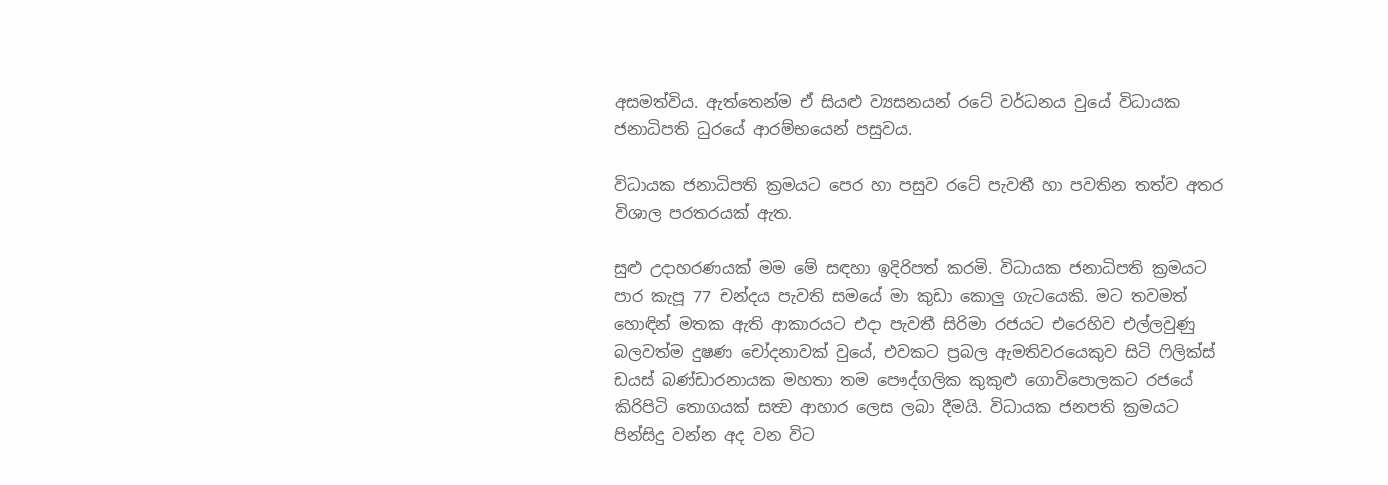අසමත්විය. ඇත්තෙන්ම ඒ සියළු ව්‍යසනයන් රටේ වර්ධනය වුයේ විධායක ජනාධිපති ධුරයේ ආරම්භයෙන් පසුවය.

විධායක ජනාධිපති ක්‍රමයට පෙර හා පසුව රටේ පැවතී හා පවතින තත්ව අතර විශාල පරතරයක් ඇත.

සුළු උදාහරණයක් මම මේ සඳහා ඉදිරිපත් කරමි. විධායක ජනාධිපති ක්‍රමයට පාර කැපූ 77 චන්දය පැවති සමයේ මා කුඩා කොලු ගැටයෙකි. මට තවමත් හොඳින් මතක ඇති ආකාරයට එදා පැවතී සිරිමා රජයට එරෙහිව එල්ලවුණු බලවත්ම දුෂණ චෝදනාවක් වුයේ, එවකට ප්‍රබල ඇමතිවරයෙකුව සිටි ෆිලික්ස් ඩයස් බණ්ඩාරනායක මහතා තම පෞද්ගලික කුකුළු ගොවිපොලකට රජයේ කිරිපිටි තොගයක් සත්‍ව ආහාර ලෙස ලබා දීමයි. විධායක ජනපති ක්‍රමයට පින්සිදු වන්න අද වන විට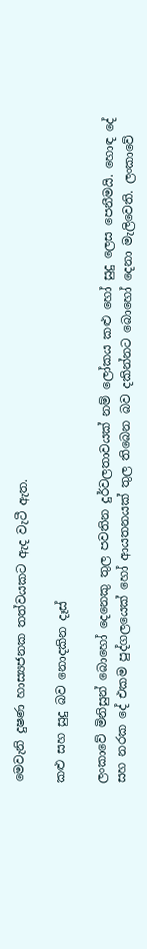මෙවැනි දුෂණ හාස්‍යජනක තත්වයකට ඇද වැටී ඇත.

කළු සහ සුදු බව නොදකින දෑස්

ලංකාවේ මිනිසුන් බොහෝ දෙනෙකු තුල පවතින දුර්වලතාවයක් නම් ලෝකය කළු හෝ සුදු ලෙස පෙනීමයි. හොඳ දේ සහ නරක දේ එකම පුද්ගලයෙක් හෝ ආයතනයක් තුල තිබෙන බව දකින්නට බොහෝ දෙනා මැලිවෙති. ලංකාවේ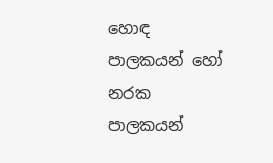හොඳ පාලකයන් හෝ නරක පාලකයන්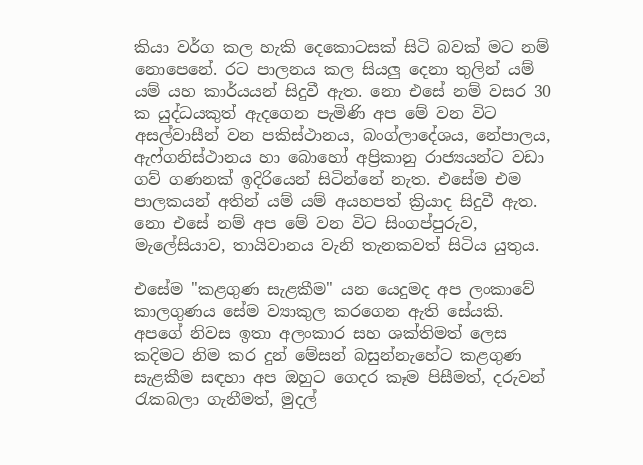කියා වර්ග කල හැකි දෙකොටසක් සිටි බවක් මට නම් නොපෙනේ. රට පාලනය කල සියලු දෙනා තුලින් යම් යම් යහ කාර්යයන් සිදුවී ඇත. නො එසේ නම් වසර 30 ක යුද්ධයකුත් ඇදගෙන පැමිණි අප මේ වන විට අසල්වාසීන් වන පකිස්ථානය, බංග්ලාදේශය, නේපාලය, ඇෆ්ගනිස්ථානය හා බොහෝ අප්‍රිකානු රාජ්‍යයන්ට වඩා ගව් ගණනක් ඉදිරියෙන් සිටින්නේ නැත. එසේම එම පාලකයන් අතින් යම් යම් අයහපත් ක්‍රියාද සිදුවී ඇත. නො එසේ නම් අප මේ වන විට සිංගප්පුරුව, මැලේසියාව, තායිවානය වැනි තැනකවත් සිටිය යුතුය.

එසේම "කළගුණ සැළකීම" යන යෙදුමද අප ලංකාවේ කාලගුණය සේම ව්‍යාකුල කරගෙන ඇති සේයකි. අපගේ නිවස ඉතා අලංකාර සහ ශක්තිමත් ලෙස කදිමට නිම කර දුන් මේසන් බසුන්නැහේට කළගුණ සැළකීම සඳහා අප ඔහුට ගෙදර කෑම පිසීමත්, දරුවන් රැකබලා ගැනීමත්, මුදල්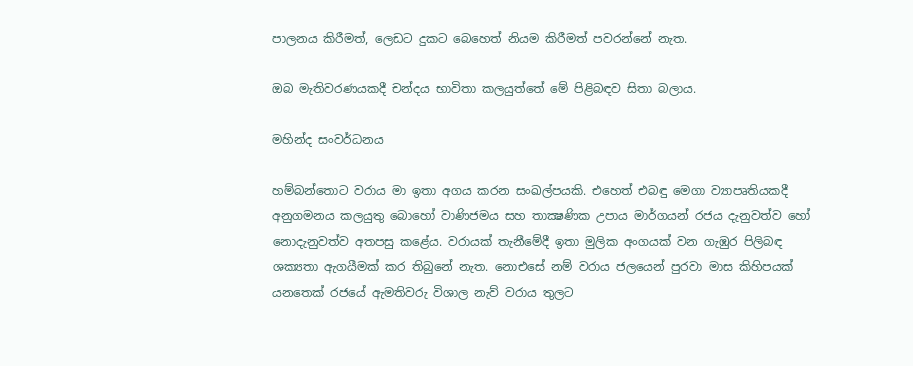පාලනය කිරීමත්, ලෙඩට දුකට බෙහෙත් නියම කිරීමත් පවරන්නේ නැත.

ඔබ මැතිවරණයකදී චන්දය භාවිතා කලයුත්තේ මේ පිළිබඳව සිතා බලාය.

මහින්ද සංවර්ධනය

හම්බන්තොට වරාය මා ඉතා අගය කරන සංඛල්පයකි. එහෙත් එබඳු මෙගා ව්‍යාපෘතියකදී අනුගමනය කලයුතු බොහෝ වාණිජමය සහ තාක්‍ෂණික උපාය මාර්ගයන් රජය දැනුවත්ව හෝ නොදැනුවත්ව අතපසු කළේය. වරායක් තැනීමේදී ඉතා මුලික අංගයක් වන ගැඹුර පිලිබඳ ශක්‍යතා ඇගයීමක් කර තිබුනේ නැත. නොඑසේ නම් වරාය ජලයෙන් පුරවා මාස කිහිපයක් යනතෙක් රජයේ ඇමතිවරු විශාල නැව් වරාය තුලට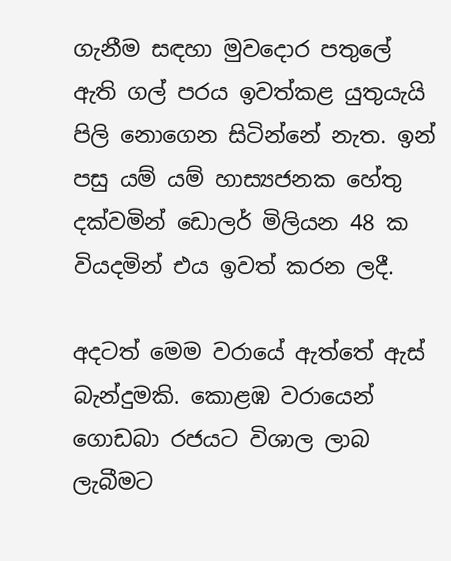ගැනීම සඳහා මුවදොර පතුලේ ඇති ගල් පරය ඉවත්කළ යුතුයැයි පිලි නොගෙන සිටින්නේ නැත. ඉන් පසු යම් යම් හාස්‍යජනක හේතු දක්වමින් ඩොලර් මිලියන 48 ක වියදමින් එය ඉවත් කරන ලදී.

අදටත් මෙම වරායේ ඇත්තේ ඇස් බැන්දුමකි. කොළඹ වරායෙන් ගොඩබා රජයට විශාල ලාබ ලැබීමට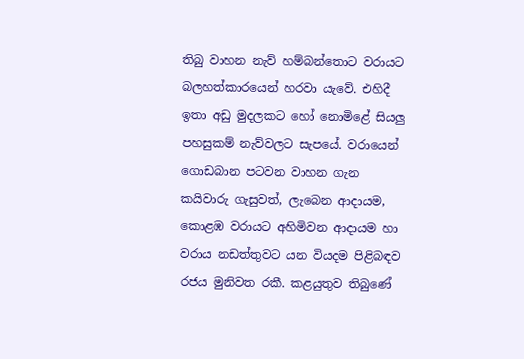තිබු වාහන නැව් හම්බන්තොට වරායට බලහත්කාරයෙන් හරවා යැවේ. එහිදී ඉතා අඩු මුදලකට හෝ නොමිළේ සියලු පහසුකම් නැව්වලට සැපයේ. වරායෙන් ගොඩබාන පටවන වාහන ගැන කයිවාරු ගැසුවත්, ලැබෙන ආදායම, කොළඹ වරායට අහිමිවන ආදායම හා වරාය නඩත්තුවට යන වියදම පිළිබඳව රජය මුනිවත රකී. කළයුතුව තිබුණේ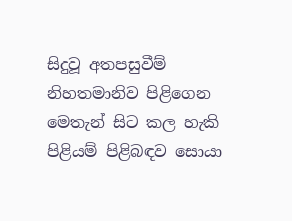සිදුවූ අතපසුවීම් නිහතමානිව පිළිගෙන මෙතැන් සිට කල හැකි පිළියම් පිළිබඳව සොයා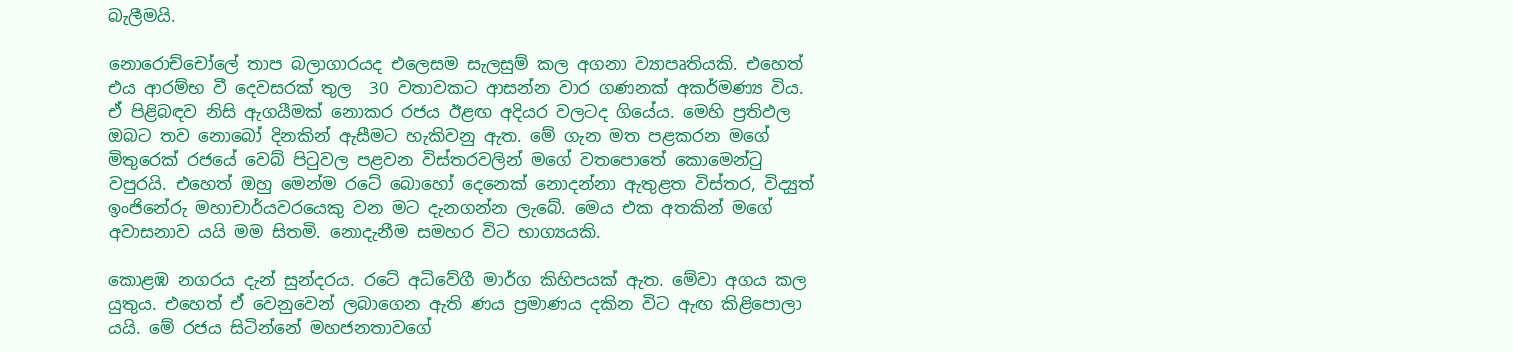බැලීමයි.

නොරොච්චෝලේ තාප බලාගාරයද එලෙසම සැලසුම් කල අගනා ව්‍යාපෘතියකි. එහෙත් එය ආරම්භ වී දෙවසරක් තුල  30 වතාවකට ආසන්න වාර ගණනක් අකර්මණ්‍ය විය. ඒ පිළිබඳව නිසි ඇගයීමක් නොකර රජය ඊළඟ අදියර වලටද ගියේය. මෙහි ප්‍රතිඵල ඔබට තව නොබෝ දිනකින් ඇසීමට හැකිවනු ඇත. මේ ගැන මත පළකරන මගේ මිතුරෙක් රජයේ වෙබ් පිටුවල පළවන විස්තරවලින් මගේ වතපොතේ කොමෙන්ටු වපුරයි. එහෙත් ඔහු මෙන්ම රටේ බොහෝ දෙනෙක් නොදන්නා ඇතුළත විස්තර, විද්‍යුත් ඉංජිනේරු මහාචාර්යවරයෙකු වන මට දැනගන්න ලැබේ. මෙය එක අතකින් මගේ අවාසනාව යයි මම සිතමි. නොදැනීම සමහර විට භාග්‍යයකි.

කොළඹ නගරය දැන් සුන්දරය. රටේ අධිවේගී මාර්ග කිහිපයක් ඇත. මේවා අගය කල යුතුය. එහෙත් ඒ වෙනුවෙන් ලබාගෙන ඇති ණය ප්‍රමාණය දකින විට ඇඟ කිළිපොලා යයි. මේ රජය සිටින්නේ මහජනතාවගේ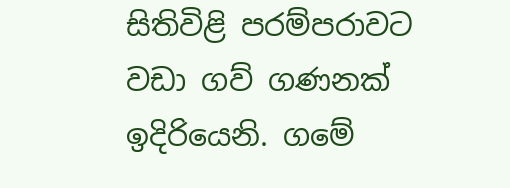සිතිවිළි පරම්පරාවට වඩා ගව් ගණනක් ඉදිරියෙනි. ගමේ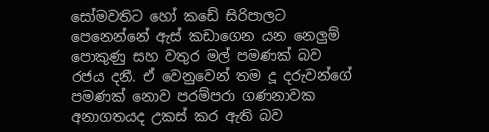සෝමවතිට හෝ කඩේ සිරිපාලට පෙනෙන්නේ ඇස් කඩාගෙන යන නෙලුම් පොකුණු සහ වතුර මල් පමණක් බව රජය දනී. ඒ වෙනුවෙන් තම දූ දරුවන්ගේ පමණක් නොව පරම්පරා ගණනාවක අනාගතයද උකස් කර ඇති බව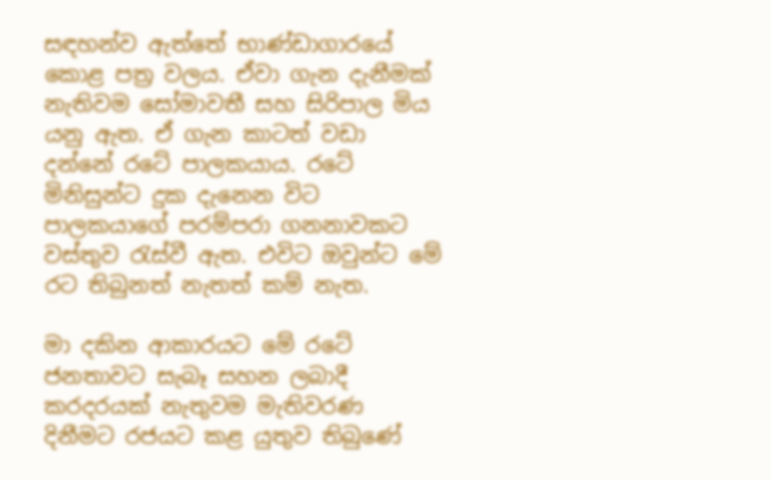සඳහන්ව ඇත්තේ භාණ්ඩාගාරයේ කොළ පත්‍ර වලය. ඒවා ගැන දැනීමක් නැතිවම සෝමාවතී සහ සිරිපාල මිය යනු ඇත. ඒ ගැන කාටත් වඩා දන්නේ රටේ පාලකයාය. රටේ මිනිසුන්ට දුක දැනෙන විට පාලකයාගේ පරම්පරා ගනනාවකට වස්තුව රැස්වී ඇත. එවිට ඔවුන්ට මේ රට තිබුනත් නැතත් කම් නැත.

මා දකින ආකාරයට මේ රටේ ජනතාවට සැබෑ සහන ලබාදී කරදරයක් නැතුවම මැතිවරණ දිනීමට රජයට කළ යුතුව තිබුණේ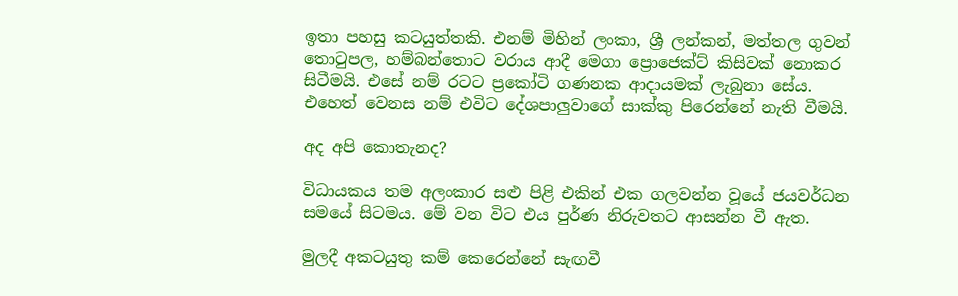ඉතා පහසු කටයුත්තකි. එනම් මිහින් ලංකා, ශ්‍රී ලන්කන්, මත්තල ගුවන් තොටුපල, හම්බන්තොට වරාය ආදී මෙගා ප්‍රොජෙක්ට් කිසිවක් නොකර සිටීමයි. එසේ නම් රටට ප්‍රකෝටි ගණනක ආදායමක් ලැබුනා සේය. එහෙත් වෙනස නම් එවිට දේශපාලුවාගේ සාක්කු පිරෙන්නේ නැති වීමයි.

අද අපි කොතැනද?

විධායකය තම අලංකාර සළු පිළි එකින් එක ගලවන්න වූයේ ජයවර්ධන සමයේ සිටමය. මේ වන විට එය පුර්ණ නිරුවතට ආසන්න වී ඇත.

මුලදී අකටයුතු කම් කෙරෙන්නේ සැඟවී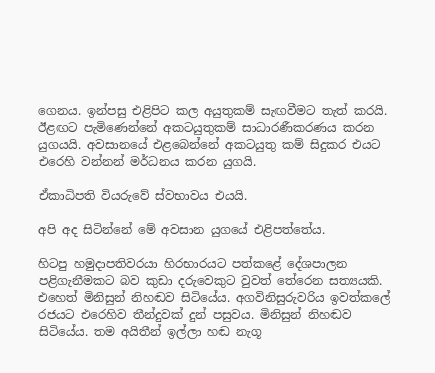ගෙනය. ඉන්පසු එළිපිට කල අයුතුකම් සැඟවීමට තැත් කරයි. ඊළඟට පැමිණෙන්නේ අකටයුතුකම් සාධාරණීකරණය කරන යුගයයි. අවසානයේ එළබෙන්නේ අකටයුතු කම් සිදුකර එයට එරෙහි වන්නන් මර්ධනය කරන යුගයි.

ඒකාධිපති වියරුවේ ස්වභාවය එයයි.

අපි අද සිටින්නේ මේ අවසාන යුගයේ එළිපත්තේය.

හිටපු හමුදාපතිවරයා හිරභාරයට පත්කළේ දේශපාලන පළිගැනීමකට බව කුඩා දරුවෙකුට වුවත් තේරෙන සත්‍යයකි. එහෙත් මිනිසුන් නිහඬව සිටියේය. අගවිනිසුරුවරිය ඉවත්කලේ රජයට එරෙහිව තීන්දුවක් දුන් පසුවය. මිනිසුන් නිහඬව සිටියේය. තම අයිතීන් ඉල්ලා හඬ නැගූ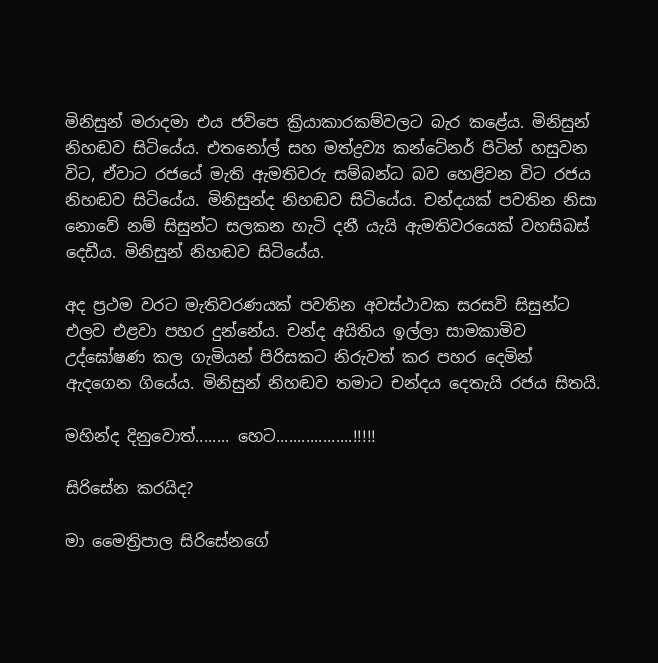මිනිසුන් මරාදමා එය ජවිපෙ ක්‍රියාකාරකම්වලට බැර කළේය. මිනිසුන් නිහඬව සිටියේය. එතනෝල් සහ මත්ද්‍රව්‍ය කන්ටේනර් පිටින් හසුවන විට, ඒවාට රජයේ මැති ඇමතිවරු සම්බන්ධ බව හෙළිවන විට රජය නිහඬව සිටියේය. මිනිසුන්ද නිහඬව සිටියේය. චන්දයක් පවතින නිසා නොවේ නම් සිසුන්ට සලකන හැටි දනී යැයි ඇමතිවරයෙක් වහසිබස් දෙඩීය. මිනිසුන් නිහඬව සිටියේය.

අද ප්‍රථම වරට මැතිවරණයක් පවතින අවස්ථාවක සරසවි සිසුන්ට එලව එළවා පහර දුන්නේය. චන්ද අයිතිය ඉල්ලා සාමකාමිව උද්ඝෝෂණ කල ගැමියන් පිරිසකට නිරුවත් කර පහර දෙමින් ඇදගෙන ගියේය. මිනිසුන් නිහඬව තමාට චන්දය දෙතැයි රජය සිතයි.

මහින්ද දිනුවොත්........ හෙට..................!!!!!

සිරිසේන කරයිද?

මා මෛත්‍රිපාල සිරිසේනගේ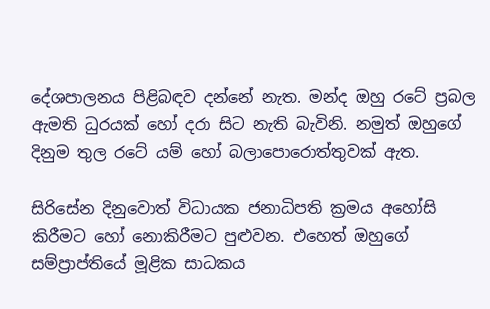දේශපාලනය පිළිබඳව දන්නේ නැත. මන්ද ඔහු රටේ ප්‍රබල ඇමති ධුරයක් හෝ දරා සිට නැති බැවිනි. නමුත් ඔහුගේ දිනුම තුල රටේ යම් හෝ බලාපොරොත්තුවක් ඇත.

සිරිසේන දිනුවොත් විධායක ජනාධිපති ක්‍රමය අහෝසි කිරීමට හෝ නොකිරීමට පුළුවන. එහෙත් ඔහුගේ සම්ප්‍රාප්තියේ මූළික සාධකය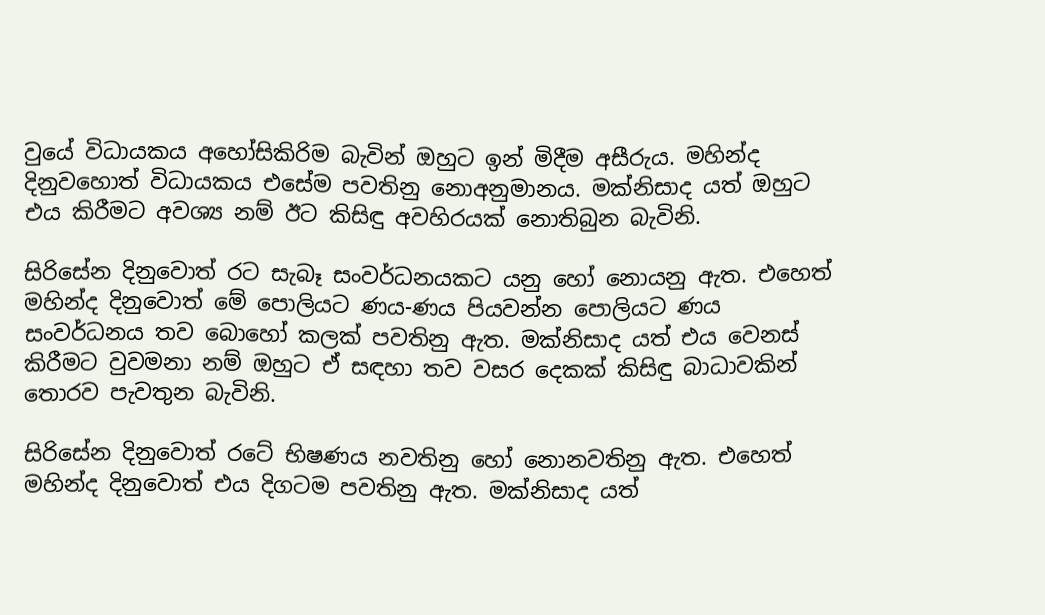වුයේ විධායකය අහෝසිකිරිම බැවින් ඔහුට ඉන් මිදීම අසීරුය. මහින්ද දිනුවහොත් විධායකය එසේම පවතිනු නොඅනුමානය. මක්නිසාද යත් ඔහුට එය කිරීමට අවශ්‍ය නම් ඊට කිසිඳු අවහිරයක් නොතිබුන බැවිනි.

සිරිසේන දිනුවොත් රට සැබෑ සංවර්ධනයකට යනු හෝ නොයනු ඇත. එහෙත් මහින්ද දිනුවොත් මේ පොලියට ණය-ණය පියවන්න පොලියට ණය සංවර්ධනය තව බොහෝ කලක් පවතිනු ඇත. මක්නිසාද යත් එය වෙනස් කිරීමට වුවමනා නම් ඔහුට ඒ සඳහා තව වසර දෙකක් කිසිඳු බාධාවකින් තොරව පැවතුන බැවිනි.

සිරිසේන දිනුවොත් රටේ භිෂණය නවතිනු හෝ නොනවතිනු ඇත. එහෙත් මහින්ද දිනුවොත් එය දිගටම පවතිනු ඇත. මක්නිසාද යත්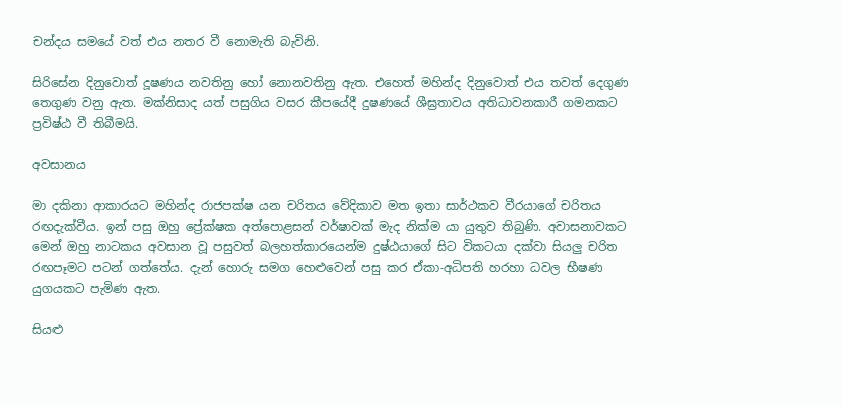චන්දය සමයේ වත් එය නතර වී නොමැති බැවිනි.

සිරිසේන දිනුවොත් දූෂණය නවතිනු හෝ නොනවතිනු ඇත. එහෙත් මහින්ද දිනුවොත් එය තවත් දෙගුණ තෙගුණ වනු ඇත. මක්නිසාද යත් පසුගිය වසර කීපයේදී දුෂණයේ ශීඝ්‍රතාවය අතිධාවනකාරී ගමනකට ප්‍රවිෂ්ඨ වී තිබීමයි.

අවසානය

මා දකිනා ආකාරයට මහින්ද රාජපක්ෂ යන චරිතය වේදිකාව මත ඉතා සාර්ථකව වීරයාගේ චරිතය රඟදැක්වීය. ඉන් පසු ඔහු ප්‍රේක්ෂක අත්පොළසන් වර්ෂාවක් මැද නික්ම යා යුතුව තිබුණි. අවාසනාවකට මෙන් ඔහු නාටකය අවසාන වූ පසුවත් බලහත්කාරයෙන්ම දුෂ්ඨයාගේ සිට විකටයා දක්වා සියලු චරිත රඟපෑමට පටන් ගත්තේය. දැන් හොරු සමග හෙළුවෙන් පසු කර ඒකා-අධිපති හරහා ධවල භීෂණ යුගයකට පැමිණ ඇත.

සියළු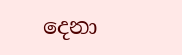දෙනා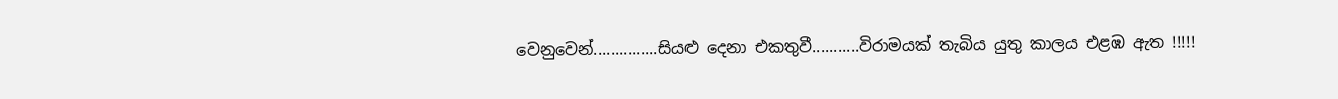වෙනුවෙන්...............සියළු දෙනා එකතුවී...........විරාමයක් තැබිය යුතු කාලය එළඹ ඇත !!!!!